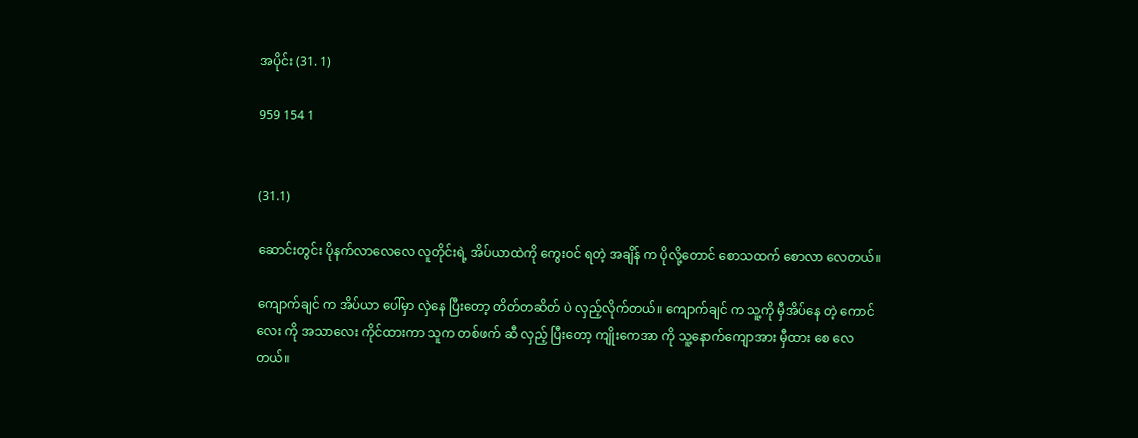အပိုင်း (31. 1)

959 154 1


(31.1)

ဆောင်းတွင်း ပိုနက်လာလေလေ လူတိုင်းရဲ့ အိပ်ယာထဲကို ကွေးဝင် ရတဲ့ အချိန် က ပိုလို့တောင် စောသထက် စောလာ လေတယ်။

ကျောက်ချင် က အိပ်ယာ ပေါ်မှာ လှဲနေ ပြီးတော့ တိတ်တဆိတ် ပဲ လှည့်လိုက်တယ်။ ကျောက်ချင် က သူ့ကို မှီအိပ်နေ တဲ့ ကောင်လေး ကို အသာလေး ကိုင်ထားကာ သူက တစ်ဖက် ဆီ လှည့် ပြီးတော့ ကျိုးကေအာ ကို သူ့နောက်ကျောအား မှီထား စေ လေတယ်။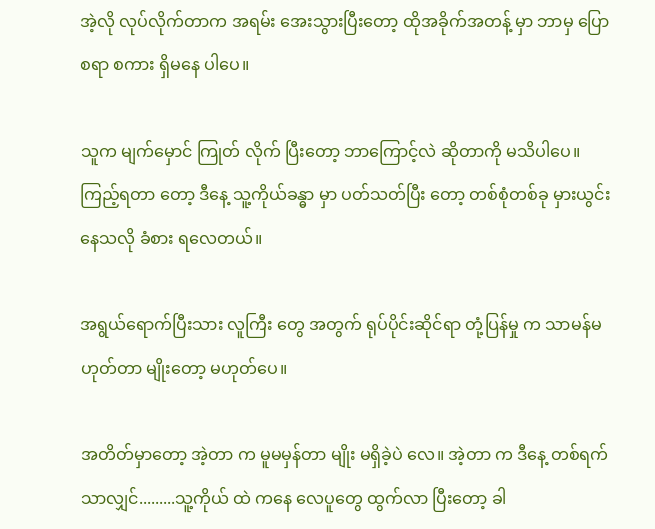အဲ့လို လုပ်လိုက်တာက အရမ်း အေးသွားပြီးတော့ ထိုအခိုက်အတန့် မှာ ဘာမှ ပြောစရာ စကား ရှိမနေ ပါပေ။

သူက မျက်မှောင် ကြုတ် လိုက် ပြီးတော့ ဘာကြောင့်လဲ ဆိုတာကို မသိပါပေ။ ကြည့်ရတာ တော့ ဒီနေ့ သူ့ကိုယ်ခန္ဓာ မှာ ပတ်သတ်ပြီး တော့ တစ်စုံတစ်ခု မှားယွင်း နေသလို ခံစား ရလေတယ်။

အရွယ်ရောက်ပြီးသား လူကြီး တွေ အတွက် ရုပ်ပိုင်းဆိုင်ရာ တုံ့ပြန်မှု က သာမန်မဟုတ်တာ မျိုးတော့ မဟုတ်ပေ။

အတိတ်မှာတော့ အဲ့တာ က မူမမှန်တာ မျိုး မရှိခဲ့ပဲ လေ။ အဲ့တာ က ဒီနေ့ တစ်ရက်သာလျှင်.........သူ့ကိုယ် ထဲ ကနေ လေပူတွေ ထွက်လာ ပြီးတော့ ခါ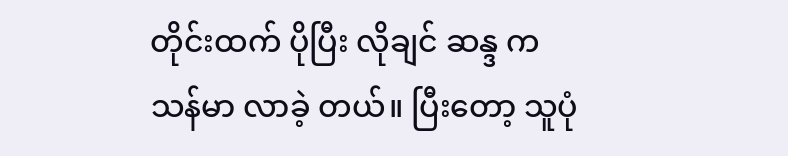တိုင်းထက် ပိုပြီး လိုချင် ဆန္ဒ က သန်မာ လာခဲ့ တယ်။ ပြီးတော့ သူပုံ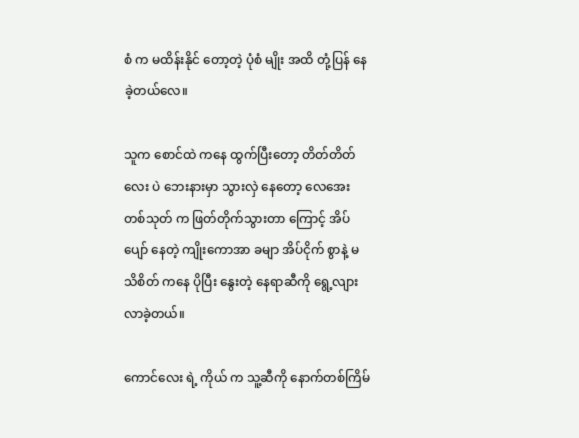စံ က မထိန်းနိုင် တော့တဲ့ ပုံစံ မျိုး အထိ တုံ့ပြန် နေခဲ့တယ်လေ။

သူက စောင်ထဲ ကနေ ထွက်ပြီးတော့ တိတ်တိတ်လေး ပဲ ဘေးနားမှာ သွားလှဲ နေတော့ လေအေး တစ်သုတ် က ဖြတ်တိုက်သွားတာ ကြောင့် အိပ်ပျော် နေတဲ့ ကျိုးကောအာ ခမျာ အိပ်ငိုက် စွာနဲ့ မသိစိတ် ကနေ ပိုပြီး နွေးတဲ့ နေရာဆီကို ရွေ့လျား လာခဲ့တယ်။

ကောင်လေး ရဲ့ ကိုယ် က သူ့ဆီကို နောက်တစ်ကြိမ်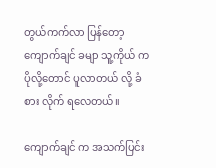တွယ်ကက်လာ ပြန်တော့ ကျောက်ချင် ခမျာ သူ့ကိုယ် က ပိုလို့တောင် ပူလာတယ် လို့ ခံစား လိုက် ရလေတယ်။

ကျောက်ချင် က အသက်ပြင်း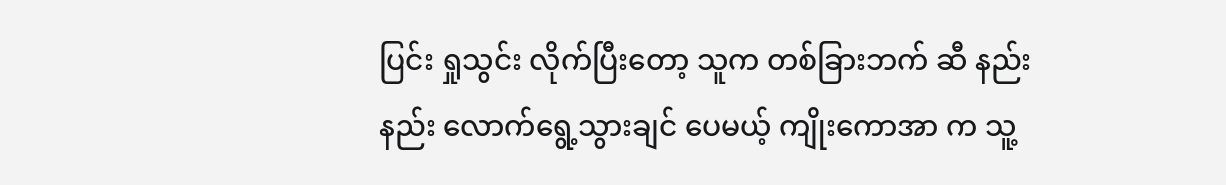ပြင်း ရှုသွင်း လိုက်ပြီးတော့ သူက တစ်ခြားဘက် ဆီ နည်းနည်း လောက်ရွေ့သွားချင် ပေမယ့် ကျိုးကောအာ က သူ့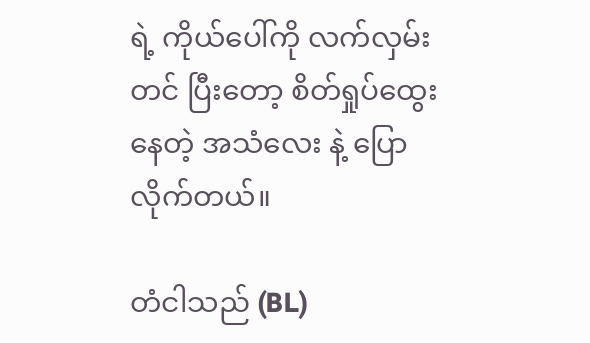ရဲ့ ကိုယ်ပေါ်ကို လက်လှမ်း တင် ပြီးတော့ စိတ်ရှုပ်ထွေး နေတဲ့ အသံလေး နဲ့ ပြောလိုက်တယ်။

တံငါသည် (BL)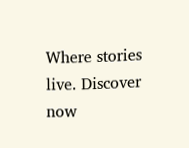Where stories live. Discover now